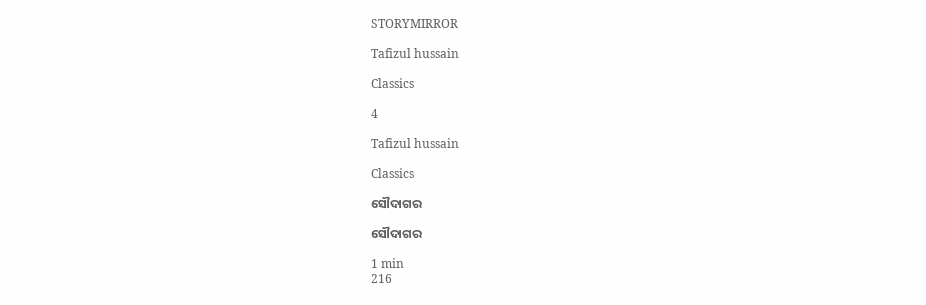STORYMIRROR

Tafizul hussain

Classics

4

Tafizul hussain

Classics

ସୌଦାଗର

ସୌଦାଗର

1 min
216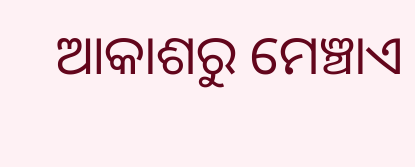ଆକାଶରୁ ମେଞ୍ଚାଏ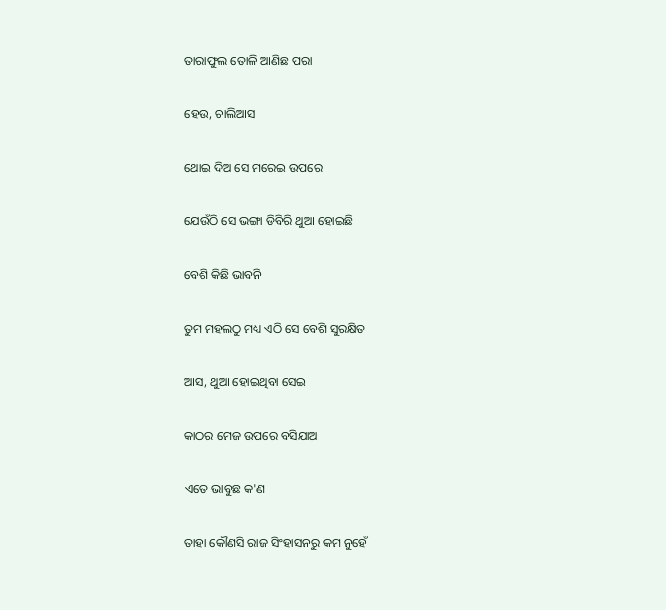ତାରାଫୁଲ ତୋଳି ଆଣିଛ ପରା

ହେଉ, ଚାଲିଆସ

ଥୋଇ ଦିଅ ସେ ମରେଇ ଉପରେ

ଯେଉଁଠି ସେ ଭଙ୍ଗା ଡିବିରି ଥୁଆ ହୋଇଛି

ବେଶି କିଛି ଭାବନି

ତୁମ ମହଲଠୁ ମଧ୍ୟ ଏଠି ସେ ବେଶି ସୁରକ୍ଷିତ

ଆସ, ଥୁଆ ହୋଇଥିବା ସେଇ

କାଠର ମେଜ ଉପରେ ବସିଯାଅ

ଏତେ ଭାବୁଛ କ'ଣ

ତାହା କୌଣସି ରାଜ ସିଂହାସନରୁ କମ ନୁହେଁ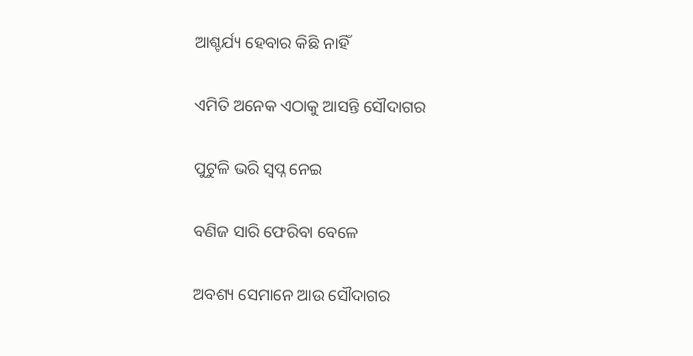ଆଶ୍ଚର୍ଯ୍ୟ ହେବାର କିଛି ନାହିଁ

ଏମିତି ଅନେକ ଏଠାକୁ ଆସନ୍ତି ସୌଦାଗର

ପୁଟୁଳି ଭରି ସ୍ବପ୍ନ ନେଇ

ବଣିଜ ସାରି ଫେରିବା ବେଳେ

ଅବଶ୍ୟ ସେମାନେ ଆଉ ସୌଦାଗର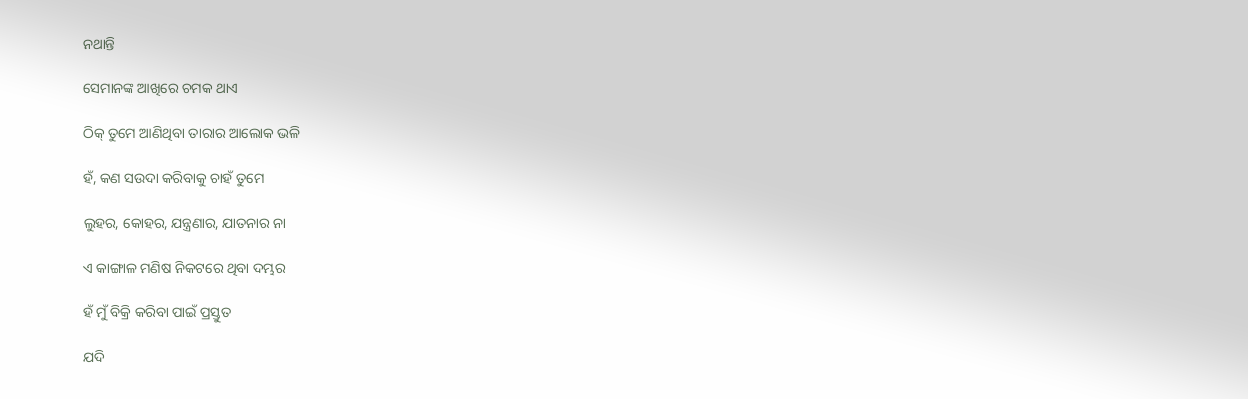ନଥାନ୍ତି

ସେମାନଙ୍କ ଆଖିରେ ଚମକ ଥାଏ

ଠିକ୍ ତୁମେ ଆଣିଥିବା ତାରାର ଆଲୋକ ଭଳି

ହଁ, କଣ ସଉଦା କରିବାକୁ ଚାହଁ ତୁମେ

ଲୁହର, କୋହର, ଯନ୍ତ୍ରଣାର, ଯାତନାର ନା

ଏ କାଙ୍ଗାଳ ମଣିଷ ନିକଟରେ ଥିବା ଦମ୍ଭର

ହଁ ମୁଁ ବିକ୍ରି କରିବା ପାଇଁ ପ୍ରସ୍ତୁତ

ଯଦି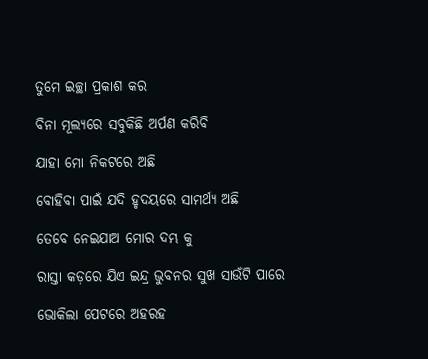ତୁମେ ଇଚ୍ଛା ପ୍ରକାଶ କର

ବିନା ମୂଲ୍ୟରେ ସବୁକିଛି ଅର୍ପଣ କରିବି

ଯାହା ମୋ ନିକଟରେ ଅଛି

ବୋହିବା ପାଇଁ ଯଦି ହୃଦୟରେ ସାମର୍ଥ୍ୟ ଅଛି

ତେବେ ନେଇଯାଅ ମୋର ଦମ୍ଭ କୁ

ରାସ୍ତା କଡ଼ରେ ଯିଏ ଇନ୍ଦ୍ର ଭୁବନର ସୁଖ ସାଉଁଟି ପାରେ

ଭୋକିଲା ପେଟରେ ଅହରହ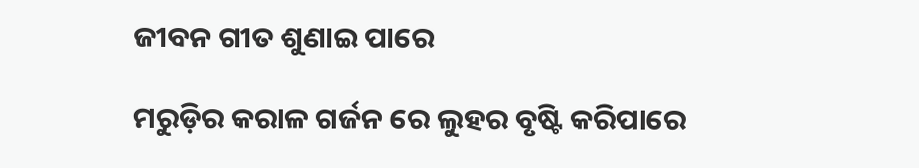ଜୀବନ ଗୀତ ଶୁଣାଇ ପାରେ

ମରୁଡ଼ିର କରାଳ ଗର୍ଜନ ରେ ଲୁହର ବୃଷ୍ଟି କରିପାରେ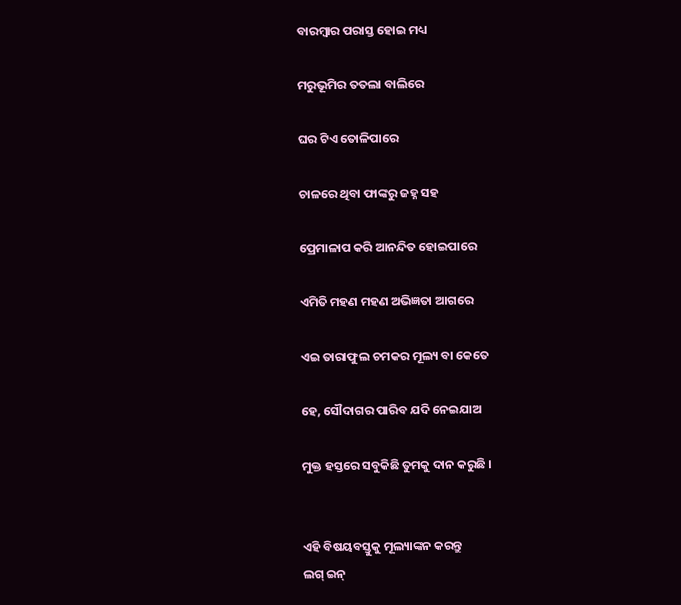ବାରମ୍ବାର ପରାସ୍ତ ହୋଇ ମଧ୍ୟ

ମରୁଭୂମିର ତତଲା ବାଲିରେ

ଘର ଟିଏ ତୋଳିପାରେ

ଚାଳରେ ଥିବା ଫାଙ୍କରୁ ଜହ୍ନ ସହ

ପ୍ରେମାଳାପ କରି ଆନନ୍ଦିତ ହୋଇପାରେ

ଏମିତି ମହଣ ମହଣ ଅଭିଜ୍ଞତା ଆଗରେ

ଏଇ ତାରାଫୁଲ ଚମକର ମୂଲ୍ୟ ବା କେତେ

ହେ, ସୌଦାଗର ପାରିବ ଯଦି ନେଇଯାଅ

ମୁକ୍ତ ହସ୍ତରେ ସବୁକିଛି ତୁମକୁ ଦାନ କରୁଛି ।


ଏହି ବିଷୟବସ୍ତୁକୁ ମୂଲ୍ୟାଙ୍କନ କରନ୍ତୁ
ଲଗ୍ ଇନ୍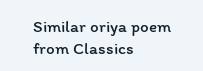Similar oriya poem from Classics